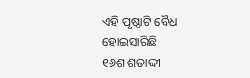ଏହି ପୃଷ୍ଠାଟି ବୈଧ ହୋଇସାରିଛି
୧୬ଶ ଶତାଦ୍ଦୀ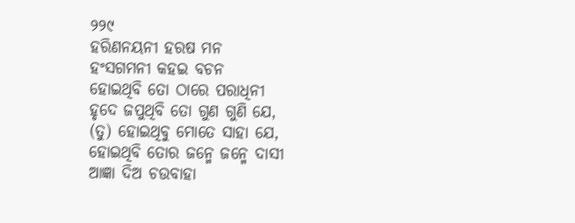୨୨୯
ହରିଣନୟନୀ ହରଷ ମନ
ହଂସଗମନୀ କହଇ ବଚନ
ହୋଇଥିବି ତୋ ଠାରେ ପରାଧିନୀ
ହୃଦେ ଜପୁଥିବି ତୋ ଗୁଣ ଗୁଣି ଯେ,
(ତୁ) ହୋଇଥିବୁ ମୋତେ ସାହା ଯେ,
ହୋଇଥିବି ତୋର ଜନ୍ମେ ଜନ୍ମେ ଦାସୀ
ଆଜ୍ଞା ଦିଅ ଚଉବାହା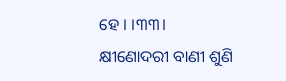ହେ । ।୩୩।
କ୍ଷୀଣୋଦରୀ ବାଣୀ ଶୁଣି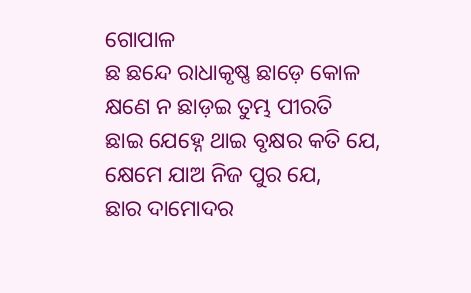ଗୋପାଳ
ଛ ଛନ୍ଦେ ରାଧାକୃଷ୍ଣ ଛାଡ଼େ କୋଳ
କ୍ଷଣେ ନ ଛାଡ଼ଇ ତୁମ୍ଭ ପୀରତି
ଛାଇ ଯେହ୍ନେ ଥାଇ ବୃକ୍ଷର କତି ଯେ,
କ୍ଷେମେ ଯାଅ ନିଜ ପୁର ଯେ,
ଛାର ଦାମୋଦର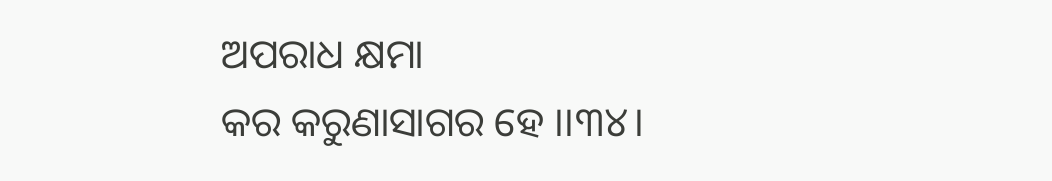ଅପରାଧ କ୍ଷମା
କର କରୁଣାସାଗର ହେ ।।୩୪।